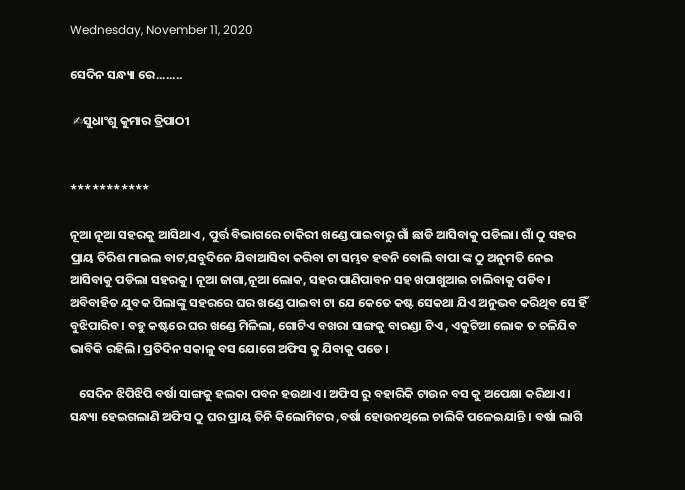Wednesday, November 11, 2020

ସେଦିନ ସନ୍ଧ୍ୟା ରେ........

 ✍ସୁଧାଂଶୁ କୁମାର ତ୍ରିପାଠୀ


***********

ନୂଆ ନୂଆ ସହରକୁ ଆସିଥାଏ , ପୁର୍ତ୍ତ ବିଭାଗରେ ଚାକିରୀ ଖଣ୍ଡେ ପାଇବାରୁ ଗାଁ ଛାଡି ଆସିବାକୁ ପଡିଲା। ଗାଁ ଠୁ ସହର ପ୍ରାୟ ତିରିଶ ମାଇଲ ବାଟ,ସବୁଦିନେ ଯିବାଆସିବା କରିବା ଟା ସମ୍ଭବ ହବନି ବୋଲି ବାପା ଙ୍କ ଠୁ ଅନୁମତି ନେଇ ଆସିବାକୁ ପଡିଲା ସହରକୁ। ନୂଆ ଜାଗା,ନୂଆ ଲୋକ, ସହର ପାଣିପାବନ ସହ ଖପାଖୁଆଇ ଚାଲିବାକୁ ପଡିବ। ଅବିବାହିତ ଯୁବକ ପିଲାଙ୍କୁ ସହରରେ ଘର ଖଣ୍ଡେ ପାଇବା ଟା ଯେ କେତେ କଷ୍ଟ ସେକଥା ଯିଏ ଅନୁଭବ କରିଥିବ ସେ ହିଁ ବୁଝିପାରିବ। ବହୁ କଷ୍ଟରେ ଘର ଖଣ୍ଡେ ମିଳିଲା, ଗୋଟିଏ ବଖରା ସାଙ୍ଗକୁ ବାରଣ୍ଡା ଟିଏ , ଏକୁଟିଆ ଲୋକ ତ ଚଳିଯିବ ଭାବିକି ରହିଲି। ପ୍ରତିଦିନ ସକାଳୁ ବସ ଯୋଗେ ଅଫିସ କୁ ଯିବାକୁ ପଡେ ।

   ସେଦିନ ଝିପିଝିପି ବର୍ଷା ସାଙ୍ଗକୁ ହଲକା ପବନ ହଉଥାଏ। ଅଫିସ ରୁ ବହାରିକି ଟାଉନ ବସ କୁ ଅପେକ୍ଷା କରିଥାଏ। ସନ୍ଧ୍ୟା ହେଇଗଲାଣି ଅଫିସ ଠୁ ଘର ପ୍ରାୟ ତିନି କିଲୋମିଟର ,ବର୍ଷା ହୋଉନଥିଲେ ଚାଲିକି ପଳେଇଯାନ୍ତି । ବର୍ଷା ଲାଗି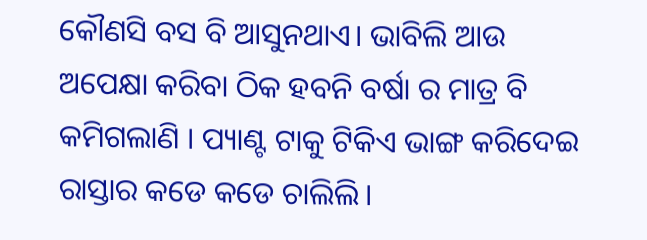କୌଣସି ବସ ବି ଆସୁନଥାଏ। ଭାବିଲି ଆଉ ଅପେକ୍ଷା କରିବା ଠିକ ହବନି ବର୍ଷା ର ମାତ୍ର ବି କମିଗଲାଣି । ପ୍ୟାଣ୍ଟ ଟାକୁ ଟିକିଏ ଭାଙ୍ଗ କରିଦେଇ ରାସ୍ତାର କଡେ କଡେ ଚାଲିଲି।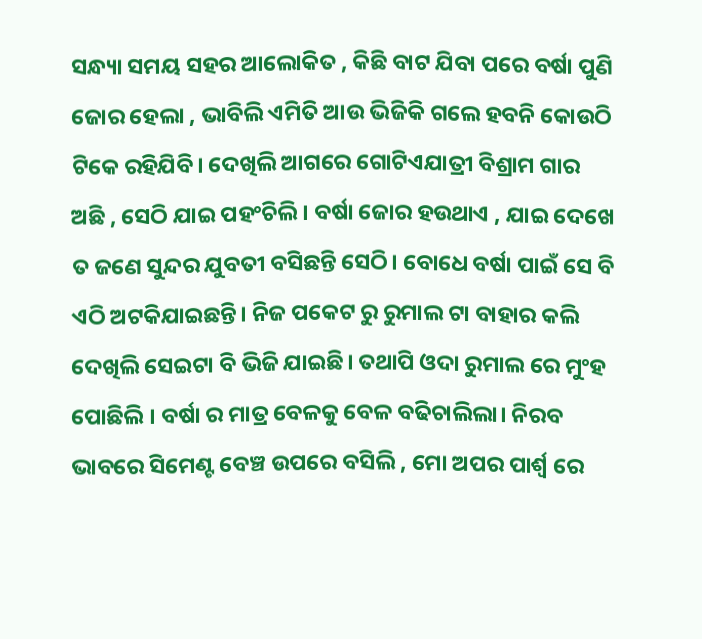ସନ୍ଧ୍ୟା ସମୟ ସହର ଆଲୋକିତ , କିଛି ବାଟ ଯିବା ପରେ ବର୍ଷା ପୁଣି ଜୋର ହେଲା , ଭାବିଲି ଏମିତି ଆଉ ଭିଜିକି ଗଲେ ହବନି କୋଉଠି ଟିକେ ରହିଯିବି। ଦେଖିଲି ଆଗରେ ଗୋଟିଏଯାତ୍ରୀ ବିଶ୍ରାମ ଗାର ଅଛି , ସେଠି ଯାଇ ପହଂଚିଲି। ବର୍ଷା ଜୋର ହଉଥାଏ , ଯାଇ ଦେଖେ ତ ଜଣେ ସୁନ୍ଦର ଯୁବତୀ ବସିଛନ୍ତି ସେଠି। ବୋଧେ ବର୍ଷା ପାଇଁ ସେ ବି ଏଠି ଅଟକିଯାଇଛନ୍ତି। ନିଜ ପକେଟ ରୁ ରୁମାଲ ଟା ବାହାର କଲି ଦେଖିଲି ସେଇଟା ବି ଭିଜି ଯାଇଛି। ତଥାପି ଓଦା ରୁମାଲ ରେ ମୁଂହ ପୋଛିଲି । ବର୍ଷା ର ମାତ୍ର ବେଳକୁ ବେଳ ବଢିଚାଲିଲା। ନିରବ ଭାବରେ ସିମେଣ୍ଟ ବେଞ୍ଚ ଉପରେ ବସିଲି , ମୋ ଅପର ପାର୍ଶ୍ୱ ରେ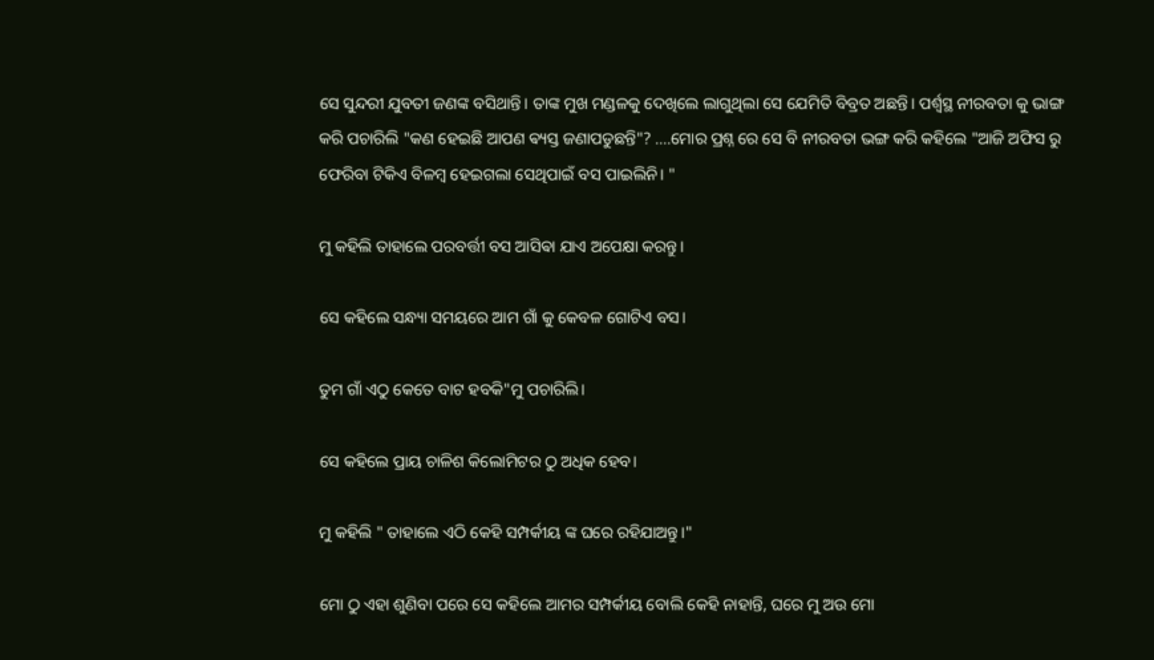ସେ ସୁନ୍ଦରୀ ଯୁବତୀ ଜଣଙ୍କ ବସିଥାନ୍ତି। ତାଙ୍କ ମୁଖ ମଣ୍ଡଳକୁ ଦେଖିଲେ ଲାଗୁଥିଲା ସେ ଯେମିତି ବିବ୍ରତ ଅଛନ୍ତି। ପର୍ଶ୍ୱସ୍ଥ ନୀରବତା କୁ ଭାଙ୍ଗ କରି ପଚାରିଲି "କଣ ହେଇଛି ଆପଣ ଵ୍ୟସ୍ତ ଜଣାପଡୁଛନ୍ତି"? ....ମୋର ପ୍ରଶ୍ନ ରେ ସେ ବି ନୀରବତା ଭଙ୍ଗ କରି କହିଲେ "ଆଜି ଅଫିସ ରୁ ଫେରିବା ଟିକିଏ ବିଳମ୍ବ ହେଇଗଲା ସେଥିପାଇଁ ବସ ପାଇଲିନି। "

ମୁ କହିଲି ତାହାଲେ ପରବର୍ତ୍ତୀ ବସ ଆସିଵା ଯାଏ ଅପେକ୍ଷା କରନ୍ତୁ।

ସେ କହିଲେ ସନ୍ଧ୍ୟା ସମୟରେ ଆମ ଗାଁ କୁ କେବଳ ଗୋଟିଏ ବସ।

ତୁମ ଗାଁ ଏଠୁ କେତେ ବାଟ ହବକି"ମୁ ପଚାରିଲି।

ସେ କହିଲେ ପ୍ରାୟ ଚାଳିଶ କିଲୋମିଟର ଠୁ ଅଧିକ ହେବ।

ମୁ କହିଲି " ତାହାଲେ ଏଠି କେହି ସମ୍ପର୍କୀୟ ଙ୍କ ଘରେ ରହିଯାଅନ୍ତୁ।"

ମୋ ଠୁ ଏହା ଶୁଣିବା ପରେ ସେ କହିଲେ ଆମର ସମ୍ପର୍କୀୟ ବୋଲି କେହି ନାହାନ୍ତି, ଘରେ ମୁ ଅଉ ମୋ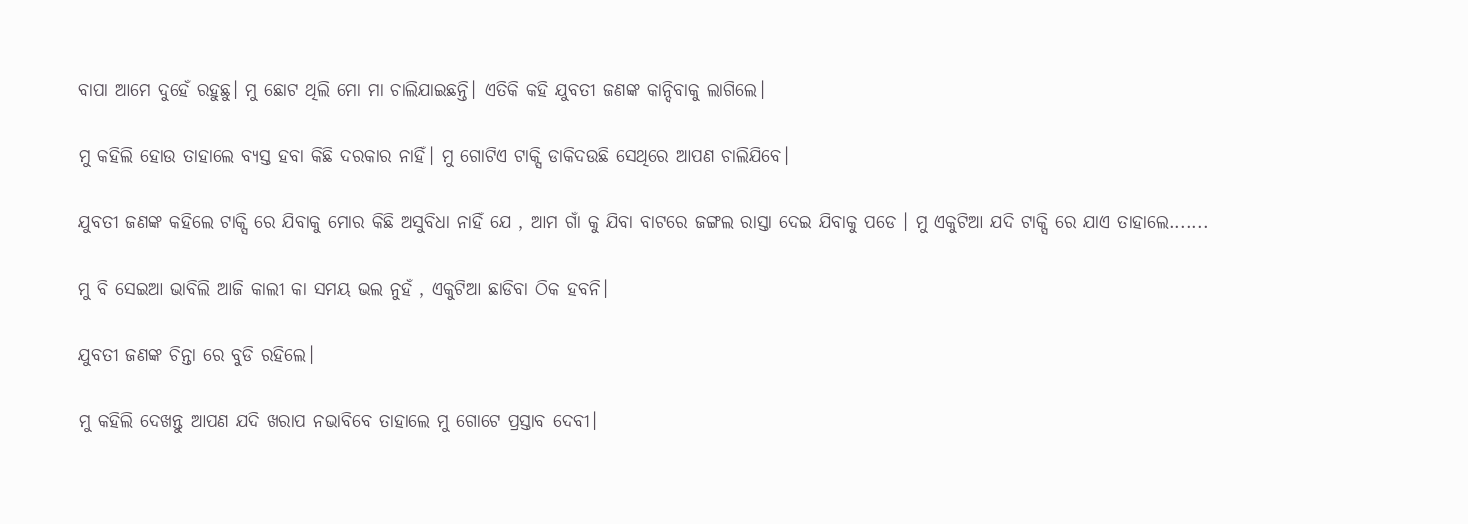ବାପା ଆମେ ଦୁହେଁ ରହୁଛୁ। ମୁ ଛୋଟ ଥିଲି ମୋ ମା ଚାଲିଯାଇଛନ୍ତି। ଏତିକି କହି ଯୁବତୀ ଜଣଙ୍କ କାନ୍ଦିବାକୁ ଲାଗିଲେ।

ମୁ କହିଲି ହୋଉ ତାହାଲେ ବ୍ୟସ୍ତ ହବା କିଛି ଦରକାର ନାହିଁ। ମୁ ଗୋଟିଏ ଟାକ୍ସି ଡାକିଦଉଛି ସେଥିରେ ଆପଣ ଚାଲିଯିବେ।

ଯୁବତୀ ଜଣଙ୍କ କହିଲେ ଟାକ୍ସି ରେ ଯିବାକୁ ମୋର କିଛି ଅସୁବିଧା ନାହିଁ ଯେ , ଆମ ଗାଁ କୁ ଯିବା ବାଟରେ ଜଙ୍ଗଲ ରାସ୍ତା ଦେଇ ଯିବାକୁ ପଡେ । ମୁ ଏକୁଟିଆ ଯଦି ଟାକ୍ସି ରେ ଯାଏ ତାହାଲେ.......

ମୁ ବି ସେଇଆ ଭାବିଲି ଆଜି କାଲୀ କା ସମୟ ଭଲ ନୁହଁ , ଏକୁଟିଆ ଛାଡିବା ଠିକ ହବନି।

ଯୁବତୀ ଜଣଙ୍କ ଚିନ୍ତା ରେ ବୁଡି ରହିଲେ।

ମୁ କହିଲି ଦେଖନ୍ତୁ ଆପଣ ଯଦି ଖରାପ ନଭାବିବେ ତାହାଲେ ମୁ ଗୋଟେ ପ୍ରସ୍ତାବ ଦେବୀ।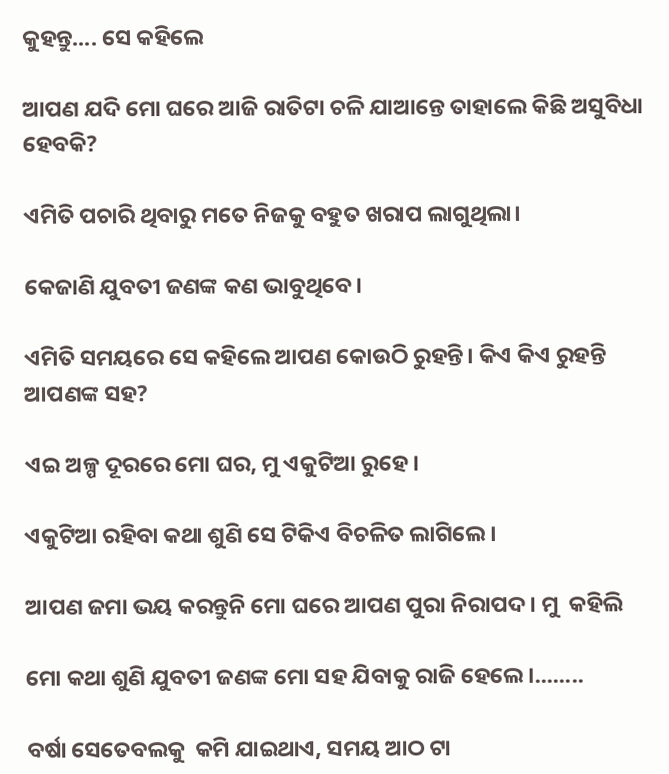କୁହନ୍ତୁ.... ସେ କହିଲେ

ଆପଣ ଯଦି ମୋ ଘରେ ଆଜି ରାତିଟା ଚଳି ଯାଆନ୍ତେ ତାହାଲେ କିଛି ଅସୁବିଧା ହେବକି?

ଏମିତି ପଚାରି ଥିବାରୁ ମତେ ନିଜକୁ ବହୁତ ଖରାପ ଲାଗୁଥିଲା।

କେଜାଣି ଯୁବତୀ ଜଣଙ୍କ କଣ ଭାବୁଥିବେ।

ଏମିତି ସମୟରେ ସେ କହିଲେ ଆପଣ କୋଉଠି ରୁହନ୍ତି। କିଏ କିଏ ରୁହନ୍ତି ଆପଣଙ୍କ ସହ?

ଏଇ ଅଳ୍ପ ଦୂରରେ ମୋ ଘର, ମୁ ଏକୁଟିଆ ରୁହେ।

ଏକୁଟିଆ ରହିବା କଥା ଶୁଣି ସେ ଟିକିଏ ବିଚଳିତ ଲାଗିଲେ।

ଆପଣ ଜମା ଭୟ କରନ୍ତୁନି ମୋ ଘରେ ଆପଣ ପୁରା ନିରାପଦ। ମୁ  କହିଲି

ମୋ କଥା ଶୁଣି ଯୁବତୀ ଜଣଙ୍କ ମୋ ସହ ଯିବାକୁ ରାଜି ହେଲେ।........

ବର୍ଷା ସେତେବଲକୁ  କମି ଯାଇଥାଏ, ସମୟ ଆଠ ଟା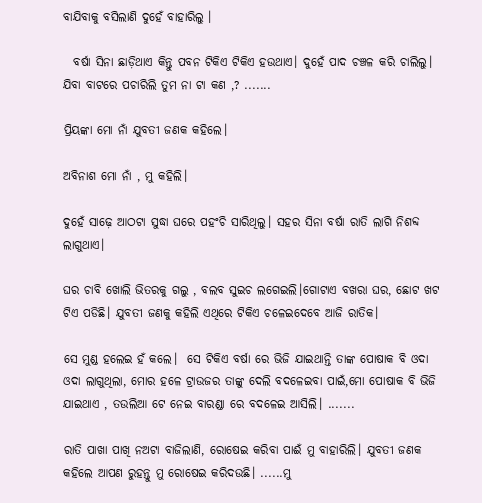ବାଯିବାକୁ ବସିଲାଣି ଦୁହେଁ ବାହାରିଲୁ ।

  ବର୍ଷା ସିନା ଛାଡ଼ିଥାଏ କିନ୍ତୁ ପବନ ଟିକିଏ ଟିକିଏ ହଉଥାଏ। ଦୁହେଁ ପାଦ ଚଞ୍ଚଳ କରି ଚାଲିଲୁ। ଯିବା ବାଟରେ ପଚାରିଲି ତୁମ ନା ଟା କଣ ,? .......

ପ୍ରିୟଙ୍କା ମୋ ନାଁ ଯୁବତୀ ଜଣକ କହିଲେ।

ଅବିନାଶ ମୋ ନାଁ , ମୁ କହିଲି।

ଦୁହେଁ ସାଢ଼େ ଆଠଟା ସୁଦ୍ଧା ଘରେ ପହଂଚି ସାରିଥିଲୁ। ସହର ସିନା ବର୍ଷା ରାତି ଲାଗି ନିଶବ୍ଦ ଲାଗୁଥାଏ।

ଘର ଚାବି ଖୋଲି ଭିତରକୁ ଗଲୁ , ବଲବ ସୁଇଚ ଲଗେଇଲି।ଗୋଟାଏ ବଖରା ଘର, ଛୋଟ ଖଟ ଟିଏ ପଡିଛି। ଯୁବତୀ ଜଣକୁ କହିଲି ଏଥିରେ ଟିକିଏ ଚଳେଇଦେବେ ଆଜି ରାତିକ।

ସେ ମୁଣ୍ଡ ହଲେଇ ହଁ କଲେ।  ସେ ଟିକିଏ ବର୍ଷା ରେ ଭିଜି ଯାଇଥାନ୍ତି ତାଙ୍କ ପୋଷାକ ବି ଓଦା ଓଦା ଲାଗୁଥିଲା, ମୋର ହଳେ ଟ୍ରାଉଜର ତାଙ୍କୁ ଦେଲି ବଦଳେଇବା ପାଇଁ,ମୋ ପୋଷାକ ବି ଭିଜି ଯାଇଥାଏ , ତଉଲିଆ ଟେ ନେଇ ବାରଣ୍ଡା ରେ ବଦଳେଇ ଆସିଲି। .......

ରାତି ପାଖା ପାଖି ନଅଟା ବାଜିଲାଣି, ରୋଷେଇ କରିବା ପାଈଁ ମୁ ବାହାରିଲି। ଯୁବତୀ ଜଣକ କହିଲେ ଆପଣ ରୁହନ୍ତୁ ମୁ ରୋଷେଇ କରିଦଉଛି। ......ମୁ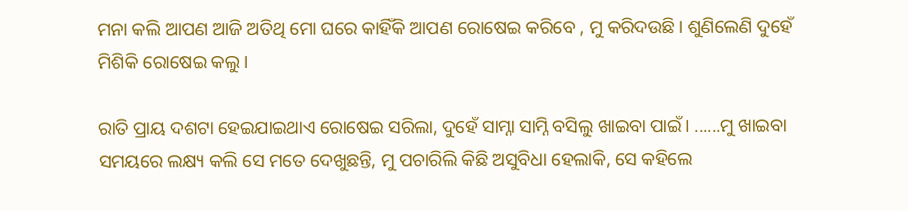ମନା କଲି ଆପଣ ଆଜି ଅତିଥି ମୋ ଘରେ କାହିଁକି ଆପଣ ରୋଷେଇ କରିବେ , ମୁ କରିଦଉଛି। ଶୁଣିଲେଣି ଦୁହେଁ ମିଶିକି ରୋଷେଇ କଲୁ।

ରାତି ପ୍ରାୟ ଦଶଟା ହେଇଯାଇଥାଏ ରୋଷେଇ ସରିଲା, ଦୁହେଁ ସାମ୍ନା ସାମ୍ନି ବସିଲୁ ଖାଇବା ପାଇଁ। ......ମୁ ଖାଇବା ସମୟରେ ଲକ୍ଷ୍ୟ କଲି ସେ ମତେ ଦେଖୁଛନ୍ତି, ମୁ ପଚାରିଲି କିଛି ଅସୁବିଧା ହେଲାକି, ସେ କହିଲେ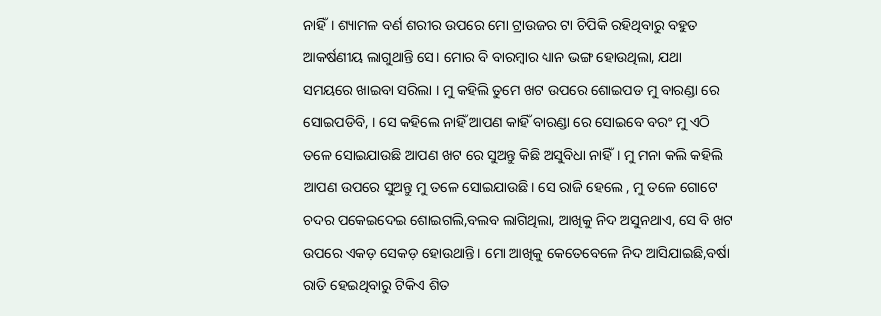ନାହିଁ। ଶ୍ୟାମଳ ବର୍ଣ ଶରୀର ଉପରେ ମୋ ଟ୍ରାଉଜର ଟା ଚିପିକି ରହିଥିବାରୁ ବହୁତ ଆକର୍ଷଣୀୟ ଲାଗୁଥାନ୍ତି ସେ। ମୋର ବି ବାରମ୍ବାର ଧ୍ୟାନ ଭଙ୍ଗ ହୋଉଥିଲା, ଯଥା ସମୟରେ ଖାଇବା ସରିଲା । ମୁ କହିଲି ତୁମେ ଖଟ ଉପରେ ଶୋଇପଡ ମୁ ବାରଣ୍ଡା ରେ ସୋଇପଡିବି, । ସେ କହିଲେ ନାହିଁ ଆପଣ କାହିଁ ବାରଣ୍ଡା ରେ ସୋଇବେ ବରଂ ମୁ ଏଠି ତଳେ ସୋଇଯାଉଛି ଆପଣ ଖଟ ରେ ସୁଅନ୍ତୁ କିଛି ଅସୁବିଧା ନାହିଁ। ମୁ ମନା କଲି କହିଲି ଆପଣ ଉପରେ ସୁଅନ୍ତୁ ମୁ ତଳେ ସୋଇଯାଉଛି। ସେ ରାଜି ହେଲେ , ମୁ ତଳେ ଗୋଟେ ଚଦର ପକେଇଦେଇ ଶୋଇଗଲି,ବଲବ ଲାଗିଥିଲା, ଆଖିକୁ ନିଦ ଅସୁନଥାଏ, ସେ ବି ଖଟ ଉପରେ ଏକଡ଼ ସେକଡ଼ ହୋଉଥାନ୍ତି। ମୋ ଆଖିକୁ କେତେବେଳେ ନିଦ ଆସିଯାଇଛି,ବର୍ଷା ରାତି ହେଇଥିବାରୁ ଟିକିଏ ଶିତ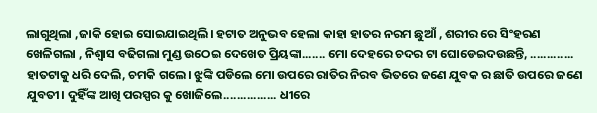ଲାଗୁଥିଲା ,ଜାକି ହୋଇ ସୋଇଯାଇଥିଲି। ହଟାତ ଅନୁଭବ ହେଲା କାହା ହାତର ନରମ ଛୁଆଁ , ଶରୀର ରେ ସିଂହରଣ ଖେଳିଗଲା , ନିଶ୍ୱାସ ବଢିଗଲା ମୁଣ୍ଡ ଉଠେଇ ଦେଖେତ ପ୍ରିୟଙ୍କା....... ମୋ ଦେହରେ ଚଦର ଟା ଘୋଡେଇଦଉଛନ୍ତି, ............. ହାତଟାକୁ ଧରି ଦେଲି, ଚମକି ଗଲେ। ଝୁଙ୍କି ପଡିଲେ ମୋ ଉପରେ ରାତିର ନିରବ ଭିତରେ ଜଣେ ଯୁବକ ର ଛାତି ଉପରେ ଜଣେ ଯୁବତୀ। ଦୁହିଁଙ୍କ ଆଖି ପରସ୍ପର କୁ ଖୋଜିଲେ................ ଧୀରେ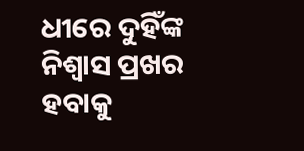ଧୀରେ ଦୁହିଁଙ୍କ ନିଶ୍ୱାସ ପ୍ରଖର ହବାକୁ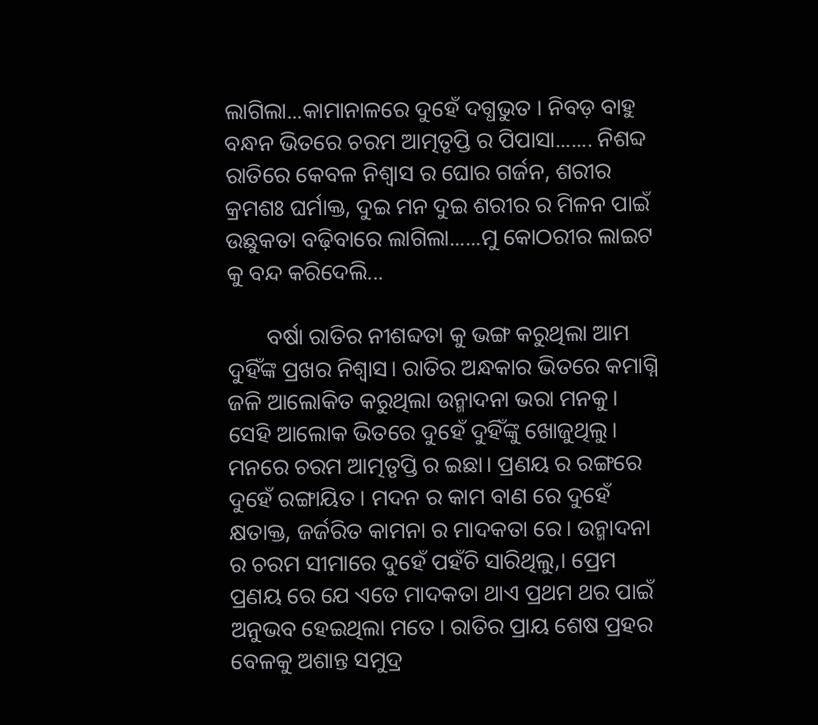ଲାଗିଲା...କାମାନାଳରେ ଦୁହେଁ ଦଗ୍ଧଭୁତ । ନିବଡ଼ ବାହୁ ବନ୍ଧନ ଭିତରେ ଚରମ ଆତ୍ମତୃପ୍ତି ର ପିପାସା....... ନିଶବ୍ଦ ରାତିରେ କେବଳ ନିଶ୍ୱାସ ର ଘୋର ଗର୍ଜନ, ଶରୀର କ୍ରମଶଃ ଘର୍ମାକ୍ତ, ଦୁଇ ମନ ଦୁଇ ଶରୀର ର ମିଳନ ପାଇଁ ଉଛୁକତା ବଢ଼ିବାରେ ଲାଗିଲା......ମୁ କୋଠରୀର ଲାଇଟ କୁ ବନ୍ଦ କରିଦେଲି...

       ବର୍ଷା ରାତିର ନୀଶବ୍ଦତା କୁ ଭଙ୍ଗ କରୁଥିଲା ଆମ ଦୁହିଁଙ୍କ ପ୍ରଖର ନିଶ୍ୱାସ। ରାତିର ଅନ୍ଧକାର ଭିତରେ କମାଗ୍ନି ଜଳି ଆଲୋକିତ କରୁଥିଲା ଉନ୍ମାଦନା ଭରା ମନକୁ। ସେହି ଆଲୋକ ଭିତରେ ଦୁହେଁ ଦୁହିଁଙ୍କୁ ଖୋଜୁଥିଲୁ। ମନରେ ଚରମ ଆତ୍ମତୃପ୍ତି ର ଇଛା। ପ୍ରଣୟ ର ରଙ୍ଗରେ ଦୁହେଁ ରଙ୍ଗାୟିତ । ମଦନ ର କାମ ବାଣ ରେ ଦୁହେଁ କ୍ଷତାକ୍ତ, ଜର୍ଜରିତ କାମନା ର ମାଦକତା ରେ। ଉନ୍ମାଦନା ର ଚରମ ସୀମାରେ ଦୁହେଁ ପହଁଚି ସାରିଥିଲୁ,। ପ୍ରେମ ପ୍ରଣୟ ରେ ଯେ ଏତେ ମାଦକତା ଥାଏ ପ୍ରଥମ ଥର ପାଇଁ ଅନୁଭବ ହେଇଥିଲା ମତେ। ରାତିର ପ୍ରାୟ ଶେଷ ପ୍ରହର ବେଳକୁ ଅଶାନ୍ତ ସମୁଦ୍ର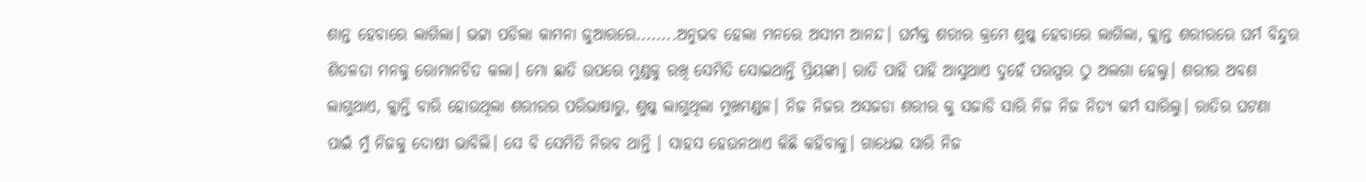ଶାନ୍ତ ହେବାରେ ଲାଗିଲା। ଭଟ୍ଟା ପଡିଲା କାମନା ଜୁଆରରେ........ଅନୁଭବ ହେଲା ମନରେ ଅସୀମ ଆନନ୍ଦ। ଘର୍ମକ୍ତ ଶରୀର କ୍ରମେ ଶୁଷ୍କ ହେବାରେ ଲାଗିଲା, କ୍ଲାନ୍ତ ଶରୀରରେ ଘର୍ମ ବିନ୍ଦୁର ଶିତଳତା ମନକୁ ରୋମାନଚିତ କଲା। ମୋ ଛାତି ଉପରେ ମୁଣ୍ଡକୁ ରଖି ସେମିତି ସୋଇଥାନ୍ତି ପ୍ରିୟଙ୍କା। ରାତି ପାହି ପାହି ଆସୁଥାଏ ଦୁହେଁ ପରସ୍ପର ଠୁ ଅଲଗା ହେଲୁ। ଶରୀର ଅବଶ ଲାଗୁଥାଏ, କ୍ଲାନ୍ତି ବାରି ହୋଉଥିଲା ଶରୀରର ପରିଭାଷାରୁ, ଶୁଷ୍କ ଲାଗୁଥିଲା ମୁଖମଣ୍ଡଳ। ନିଜ ନିଜର ଅସଜଡା ଶରୀର କୁ ସଜାଡି ସାରି ନିଜ ନିଜ ନିତ୍ୟ କର୍ମ ସାରିଲୁ। ରାତିର ଘଟଣା ପାଇଁ ମୁଁ ନିଜକୁ ଦୋଷୀ ଭାବିଲି। ସେ ବି ସେମିତି ନିରବ ଥାନ୍ତି । ସାହସ ହେଉନଥାଏ କିଛି କହିବାକୁ। ଗାଧେଇ ସାରି ନିଜ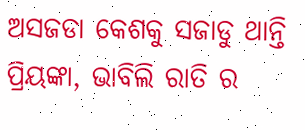ଅସଜଡା କେଶକୁ ସଜାଡୁ ଥାନ୍ତି ପ୍ରିୟଙ୍କା, ଭାବିଲି ରାତି ର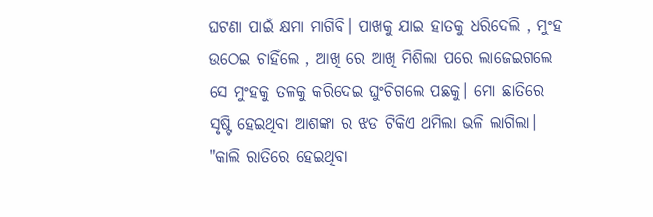ଘଟଣା ପାଇଁ କ୍ଷମା ମାଗିବି। ପାଖକୁ ଯାଇ ହାତକୁ ଧରିଦେଲି , ମୁଂହ ଉଠେଇ ଚାହିଁଲେ , ଆଖି ରେ ଆଖି ମିଶିଲା ପରେ ଲାଜେଇଗଲେ ସେ ମୁଂହକୁ ତଳକୁ କରିଦେଇ ଘୁଂଚିଗଲେ ପଛକୁ। ମୋ ଛାତିରେ ସୃଷ୍ଟି ହେଇଥିବା ଆଶଙ୍କା ର ଝଡ ଟିକିଏ ଥମିଲା ଭଳି ଲାଗିଲା। "କାଲି ରାତିରେ ହେଇଥିବା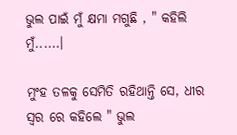ଭୁଲ ପାଇଁ ମୁଁ କ୍ଷମା ମଗୁଛି , " କହିଲି ମୁଁ......।

ମୁଂହ ତଳକୁ ସେମିତି ରହିଥାନ୍ତି ସେ, ଧୀର ସ୍ୱର ରେ କହିଲେ " ଭୁଲ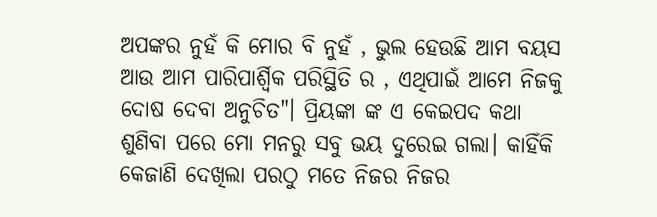ଅପଙ୍କର ନୁହଁ କି ମୋର ବି ନୁହଁ , ଭୁଲ ହେଉଛି ଆମ ବୟସ ଆଉ ଆମ ପାରିପାର୍ଶ୍ବିକ ପରିସ୍ଥିତି ର , ଏଥିପାଇଁ ଆମେ ନିଜକୁ ଦୋଷ ଦେବା ଅନୁଚିତ"। ପ୍ରିୟଙ୍କା ଙ୍କ ଏ କେଇପଦ କଥା ଶୁଣିବା ପରେ ମୋ ମନରୁ ସବୁ ଭୟ ଦୁରେଇ ଗଲା। କାହିଁକି କେଜାଣି ଦେଖିଲା ପରଠୁ ମତେ ନିଜର ନିଜର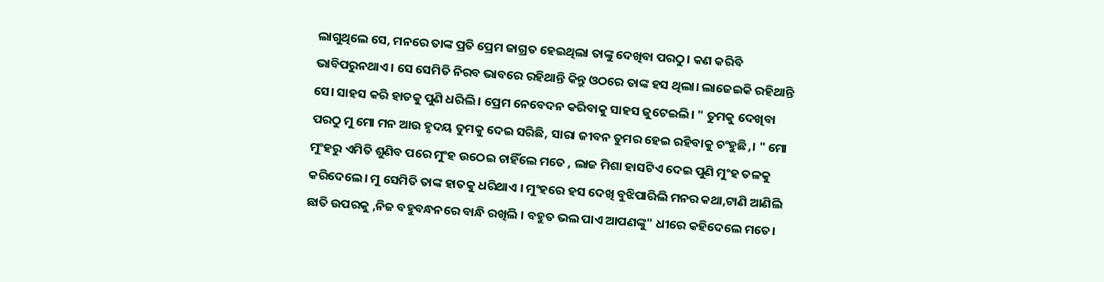ଲାଗୁଥିଲେ ସେ, ମନରେ ତାଙ୍କ ପ୍ରତି ପ୍ରେମ ଜାଗ୍ରତ ହେଇଥିଲା ତାଙ୍କୁ ଦେଖିବା ପରଠୁ। କଣ କରିବି ଭାବିପରୁନଥାଏ। ସେ ସେମିତି ନିରବ ଭାବରେ ରହିଥାନ୍ତି କିନ୍ତୁ ଓଠରେ ତାଙ୍କ ହସ ଥିଲା। ଲାଜେଇକି ରହିଥାନ୍ତି ସେ। ସାହସ କରି ହାତକୁ ପୁଣି ଧରିଲି। ପ୍ରେମ ନେବେଦନ କରିବାକୁ ସାହସ ଜୁଟେଇଲି। " ତୁମକୁ ଦେଖିବା ପରଠୁ ମୁ ମୋ ମନ ଆଉ ହୃଦୟ ତୁମକୁ ଦେଇ ସରିଛି, ସାରା ଜୀବନ ତୁମର ହେଇ ରହିବାକୁ ଚଂହୁଛି,। " ମୋ ମୁଂହରୁ ଏମିତି ଶୁଣିବ ପରେ ମୁଂହ ଉଠେଇ ଚାହିଁଲେ ମତେ , ଲାଜ ମିଶା ହାସଟିଏ ଦେଇ ପୁଣି ମୁଂହ ତଳକୁ କରିଦେଲେ। ମୁ ସେମିତି ତାଙ୍କ ହାତକୁ ଧରିଥାଏ । ମୁଂହରେ ହସ ଦେଖି ବୁଝିପାରିଲି ମନର କଥା,ଟାଣି ଆଣିଲି ଛାତି ଉପରକୁ ,ନିଜ ବହୁବନ୍ଧନରେ ବାନ୍ଧି ରଖିଲି । ବହୁତ ଭଲ ପାଏ ଆପଣଙ୍କୁ" ଧୀରେ କହିଦେଲେ ମତେ।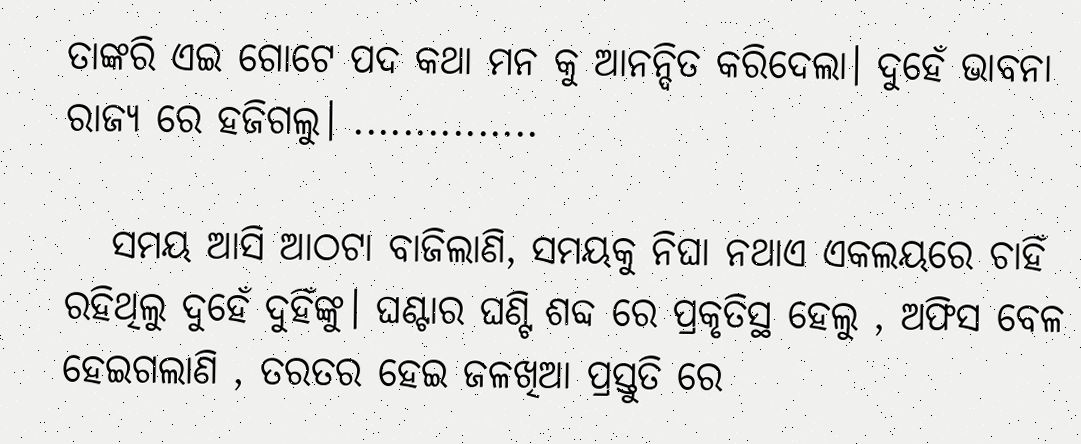ତାଙ୍କରି ଏଇ ଗୋଟେ ପଦ କଥା ମନ କୁ ଆନନ୍ଦିତ କରିଦେଲା। ଦୁହେଁ ଭାବନା ରାଜ୍ୟ ରେ ହଜିଗଲୁ। ...............

   ସମୟ ଆସି ଆଠଟା ବାଜିଲାଣି, ସମୟକୁ ନିଘା ନଥାଏ ଏକଲୟରେ ଚାହିଁ ରହିଥିଲୁ ଦୁହେଁ ଦୁହିଁଙ୍କୁ। ଘଣ୍ଟାର ଘଣ୍ଟି ଶବ୍ଦ ରେ ପ୍ରକୃତିସ୍ଥ ହେଲୁ , ଅଫିସ ବେଳ ହେଇଗଲାଣି , ତରତର ହେଇ ଜଳଖିଆ ପ୍ରସ୍ତୁତି ରେ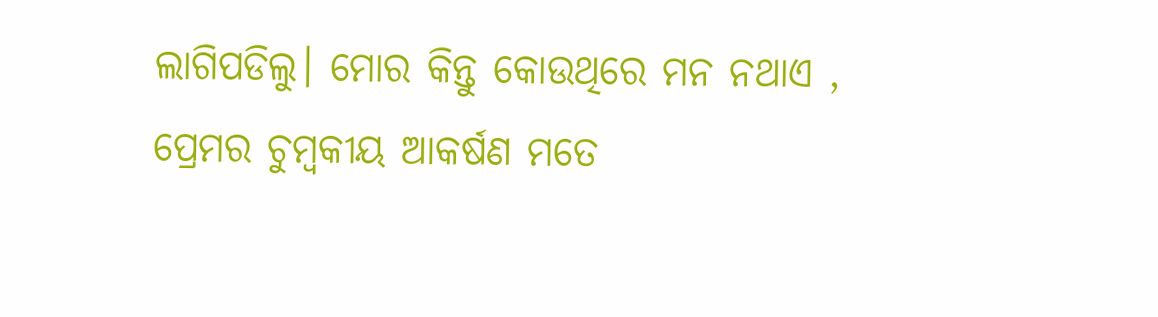ଲାଗିପଡିଲୁ। ମୋର କିନ୍ତୁ କୋଉଥିରେ ମନ ନଥାଏ , ପ୍ରେମର ଚୁମ୍ବକୀୟ ଆକର୍ଷଣ ମତେ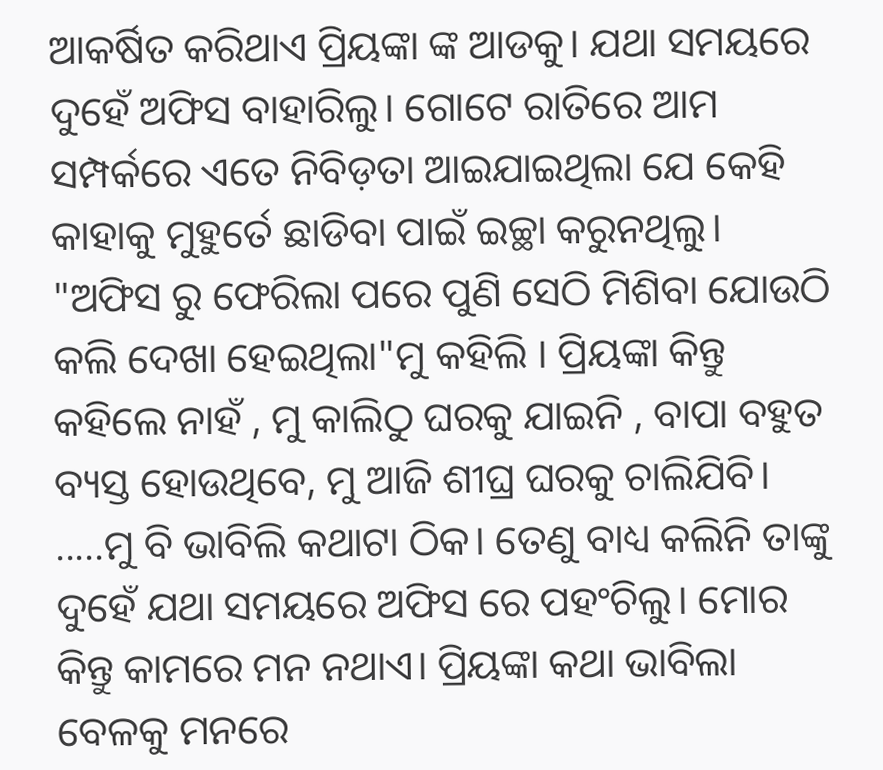ଆକର୍ଷିତ କରିଥାଏ ପ୍ରିୟଙ୍କା ଙ୍କ ଆଡକୁ। ଯଥା ସମୟରେ ଦୁହେଁ ଅଫିସ ବାହାରିଲୁ। ଗୋଟେ ରାତିରେ ଆମ ସମ୍ପର୍କରେ ଏତେ ନିବିଡ଼ତା ଆଇଯାଇଥିଲା ଯେ କେହି କାହାକୁ ମୁହୁର୍ତେ ଛାଡିବା ପାଇଁ ଇଚ୍ଛା କରୁନଥିଲୁ। "ଅଫିସ ରୁ ଫେରିଲା ପରେ ପୁଣି ସେଠି ମିଶିବା ଯୋଉଠି କଲି ଦେଖା ହେଇଥିଲା"ମୁ କହିଲି । ପ୍ରିୟଙ୍କା କିନ୍ତୁ କହିଲେ ନାହଁ , ମୁ କାଲିଠୁ ଘରକୁ ଯାଇନି , ବାପା ବହୁତ ବ୍ୟସ୍ତ ହୋଉଥିବେ, ମୁ ଆଜି ଶୀଘ୍ର ଘରକୁ ଚାଲିଯିବି। .....ମୁ ବି ଭାବିଲି କଥାଟା ଠିକ। ତେଣୁ ବାଧ୍ୟ କଲିନି ତାଙ୍କୁ ଦୁହେଁ ଯଥା ସମୟରେ ଅଫିସ ରେ ପହଂଚିଲୁ। ମୋର କିନ୍ତୁ କାମରେ ମନ ନଥାଏ। ପ୍ରିୟଙ୍କା କଥା ଭାବିଲା ବେଳକୁ ମନରେ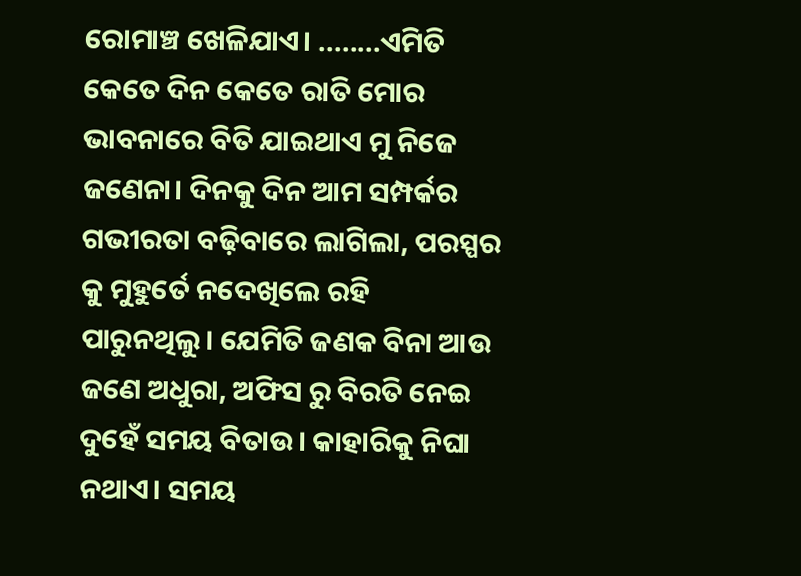ରୋମାଞ୍ଚ ଖେଳିଯାଏ। ........ଏମିତି  କେତେ ଦିନ କେତେ ରାତି ମୋର ଭାବନାରେ ବିତି ଯାଇଥାଏ ମୁ ନିଜେ ଜଣେନା। ଦିନକୁ ଦିନ ଆମ ସମ୍ପର୍କର ଗଭୀରତା ବଢ଼ିବାରେ ଲାଗିଲା, ପରସ୍ପର କୁ ମୁହୁର୍ତେ ନଦେଖିଲେ ରହି ପାରୁନଥିଲୁ। ଯେମିତି ଜଣକ ବିନା ଆଉ ଜଣେ ଅଧୁରା, ଅଫିସ ରୁ ବିରତି ନେଇ ଦୁହେଁ ସମୟ ବିତାଉ। କାହାରିକୁ ନିଘା ନଥାଏ। ସମୟ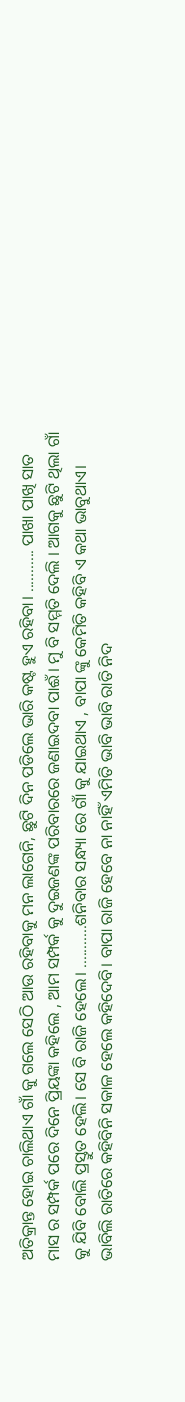ଅତିକ୍ରାନ୍ତ ହୋଇ ଚାଲିଥାଏ ଗାଁ କୁ ଗଲେ ସେଠି ଆଉ ରହିବାକୁ ମନ ଲାଗେନି, ଛୁଟି ଦିନ ପଡିଲେ ଭାରି କଷ୍ଟ ହୁଏ ରହିବା। ........... ପାଖା ପାଖି ସାତ ମାସ ର ସମ୍ପର୍କ ପରେ ଦିନେ ପ୍ରିୟଙ୍କା କହିଲେ , ଆମ ସମ୍ପର୍କ କୁ ଦୁଇଜଣଙ୍କ ପରିବାରରେ ଜଣାଇଦବା ପାଈଁ। ମୁ ବି ସମ୍ମତି ଦେଲି । ଆଗକୁ ଛୁଟି ଥିଲା ଗାଁ କୁ ଯିବି ବୋଲି ପ୍ରସ୍ତୁତ ହେଲି। ସେ ବି ରାଜି ହେଲେ। ...........ଶନିବାର ସନ୍ଧ୍ୟା ରେ ଗାଁ କୁ ଯାଇଥାଏ , ବାପା ଙ୍କୁ କେମିତି କହିବି ଏ କଥା ଭାବୁଥାଏ। ଭାବିଲି ରାତିରେ କହିବିନି ସକାଳ ହେଲେ କହିଦେବି। ବାପା ରାଜି ହେବେ ନା ନାହିଁ ଏମିତି ଭାବି ଭାବି ରାତି ନିଦ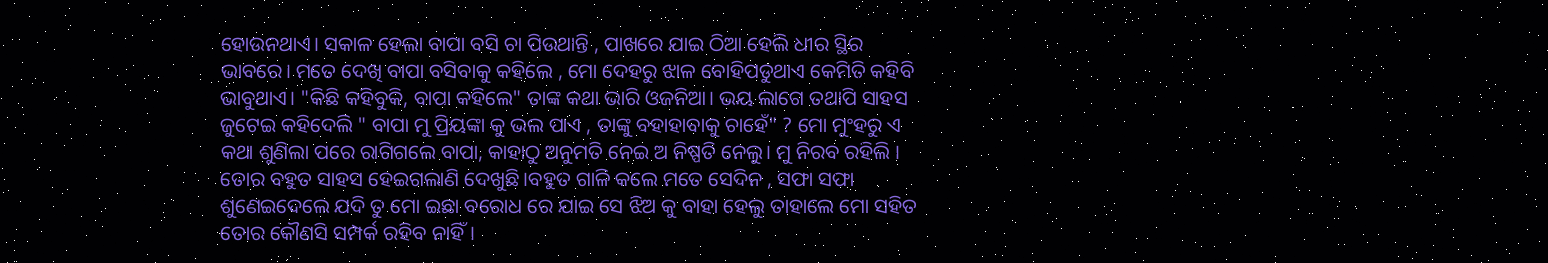ହୋଉନଥାଏ। ସକାଳ ହେଲା ବାପା ବସି ଚା ପିଉଥାନ୍ତି , ପାଖରେ ଯାଇ ଠିଆ ହେଲି ଧୀର ସ୍ଥିର ଭାବରେ। ମତେ ଦେଖି ବାପା ବସିବାକୁ କହିଲେ , ମୋ ଦେହରୁ ଝାଳ ବୋହିପଡୁଥାଏ କେମିତି କହିବି ଭାବୁଥାଏ। "କିଛି କହିବୁକି, ବାପା କହିଲେ" ତାଙ୍କ କଥା ଭାରି ଓଜନିଆ। ଭୟ ଲାଗେ ତଥାପି ସାହସ ଜୁଟେଇ କହିଦେଲି " ବାପା ମୁ ପ୍ରିୟଙ୍କା କୁ ଭଲ ପାଏ , ତାଙ୍କୁ ବହାହାବାକୁ ଚାହେଁ" ? ମୋ ମୁଂହରୁ ଏ କଥା ଶୁଣିଲା ପରେ ରାଗିଗଲେ ବାପା, କାହାଠୁ ଅନୁମତି ନେଇ ଅ ନିଷ୍ପତି ନେଲୁ। ମୁ ନିରବ ରହିଲି । ତୋର ବହୁତ ସାହସ ହେଇଗଲାଣି ଦେଖୁଛି।ବହୁତ ଗାଳି କଲେ ମତେ ସେଦିନ , ସଫା ସଫା ଶୁଣେଇଦେଲେ ଯଦି ତୁ ମୋ ଇଛା ବରୋଧ ରେ ଯାଇ ସେ ଝିଅ କୁ ବାହା ହେଲୁ ତାହାଲେ ମୋ ସହିତ ତୋର କୌଣସି ସମ୍ପର୍କ ରହିବ ନାହିଁ।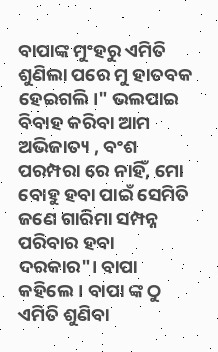ବାପାଙ୍କ ମୁଂହରୁ ଏମିତି ଶୁଣିଲା ପରେ ମୁ ହାତବକ ହେଇଗଲି।" ଭଲପାଇ ବିବାହ କରିବା ଆମ ଅଭିଜାତ୍ୟ , ବଂଶ ପରମ୍ପରା ରେ ନାହିଁ, ମୋ ବୋହୁ ହବା ପାଇଁ ସେମିତି ଜଣେ ଗାରିମା ସମ୍ପନ୍ନ ପରିବାର ହବା ଦରକାର"। ବାପା କହିଲେ। ବାପା ଙ୍କ ଠୁ ଏମିତି ଶୁଣିବା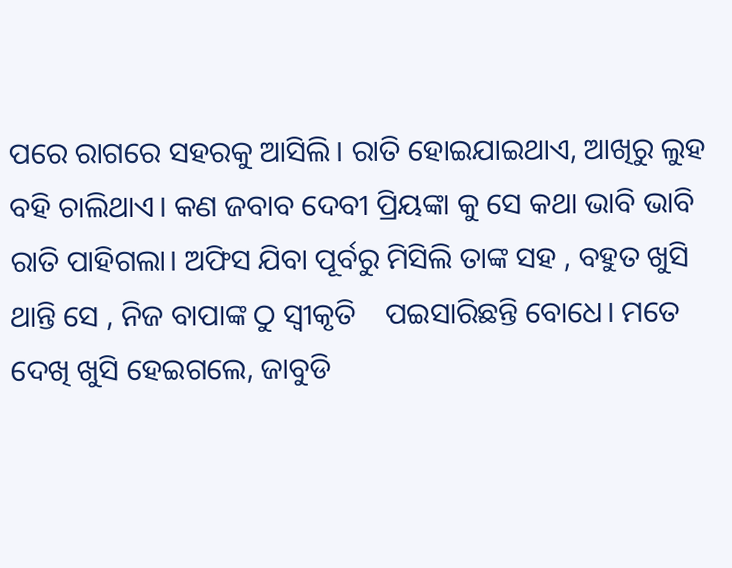ପରେ ରାଗରେ ସହରକୁ ଆସିଲି। ରାତି ହୋଇଯାଇଥାଏ, ଆଖିରୁ ଲୁହ ବହି ଚାଲିଥାଏ। କଣ ଜବାବ ଦେବୀ ପ୍ରିୟଙ୍କା କୁ ସେ କଥା ଭାବି ଭାବି ରାତି ପାହିଗଲା। ଅଫିସ ଯିବା ପୂର୍ବରୁ ମିସିଲି ତାଙ୍କ ସହ , ବହୁତ ଖୁସି ଥାନ୍ତି ସେ , ନିଜ ବାପାଙ୍କ ଠୁ ସ୍ୱୀକୃତି    ପଇସାରିଛନ୍ତି ବୋଧେ। ମତେ ଦେଖି ଖୁସି ହେଇଗଲେ, ଜାବୁଡି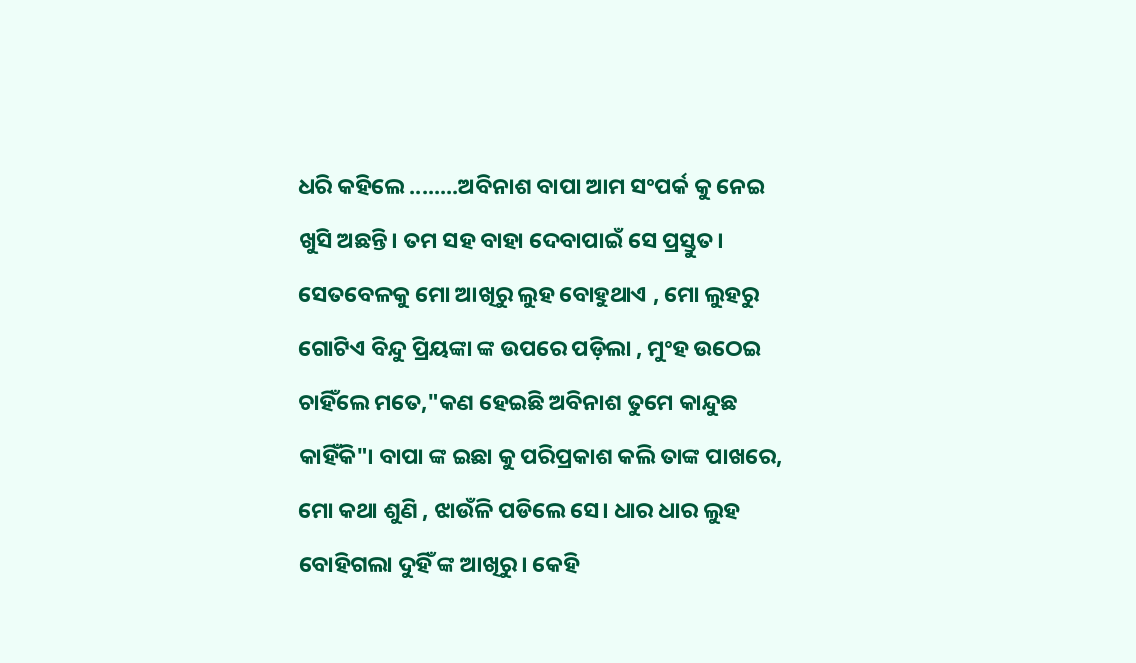ଧରି କହିଲେ ........ଅବିନାଶ ବାପା ଆମ ସଂପର୍କ କୁ ନେଇ ଖୁସି ଅଛନ୍ତି। ତମ ସହ ବାହା ଦେବାପାଇଁ ସେ ପ୍ରସ୍ତୁତ। ସେତବେଳକୁ ମୋ ଆଖିରୁ ଲୁହ ବୋହୁଥାଏ , ମୋ ଲୁହରୁ ଗୋଟିଏ ବିନ୍ଦୁ ପ୍ରିୟଙ୍କା ଙ୍କ ଉପରେ ପଡ଼ିଲା , ମୁଂହ ଉଠେଇ ଚାହିଁଲେ ମତେ,"କଣ ହେଇଛି ଅବିନାଶ ତୁମେ କାନ୍ଦୁଛ କାହିଁକି"। ବାପା ଙ୍କ ଇଛା କୁ ପରିପ୍ରକାଶ କଲି ତାଙ୍କ ପାଖରେ, ମୋ କଥା ଶୁଣି , ଝାଉଁଳି ପଡିଲେ ସେ। ଧାର ଧାର ଲୁହ ବୋହିଗଲା ଦୁହିଁ ଙ୍କ ଆଖିରୁ। କେହି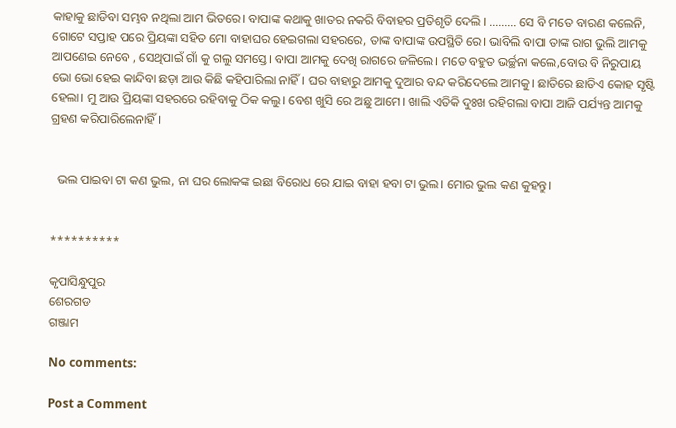କାହାକୁ ଛାଡିବା ସମ୍ଭବ ନଥିଲା ଆମ ଭିତରେ। ବାପାଙ୍କ କଥାକୁ ଖାତର ନକରି ବିବାହର ପ୍ରତିଶୃତି ଦେଲି । ......... ସେ ବି ମତେ ବାରଣ କଲେନି, ଗୋଟେ ସପ୍ତାହ ପରେ ପ୍ରିୟଙ୍କା ସହିତ ମୋ ବାହାଘର ହେଇଗଲା ସହରରେ, ତାଙ୍କ ବାପାଙ୍କ ଉପସ୍ଥିତି ରେ। ଭାବିଲି ବାପା ତାଙ୍କ ରାଗ ଭୁଲି ଆମକୁ ଆପଣେଇ ନେବେ , ସେଥିପାଇଁ ଗାଁ କୁ ଗଲୁ ସମସ୍ତେ। ବାପା ଆମକୁ ଦେଖି ରାଗରେ ଜଳିଲେ। ମତେ ବହୁତ ଭର୍ଚ୍ଛନା କଲେ,ବୋଉ ବି ନିରୁପାୟ ଭୋ ଭୋ ହେଇ କାନ୍ଦିବା ଛଡ଼ା ଆଉ କିଛି କହିପାରିଲା ନାହିଁ। ଘର ବାହାରୁ ଆମକୁ ଦୁଆର ବନ୍ଦ କରିଦେଲେ ଆମକୁ। ଛାତିରେ ଛାତିଏ କୋହ ସୃଷ୍ଟି ହେଲା। ମୁ ଆଉ ପ୍ରିୟଙ୍କା ସହରରେ ରହିବାକୁ ଠିକ କଲୁ। ବେଶ ଖୁସି ରେ ଅଛୁ ଆମେ। ଖାଲି ଏତିକି ଦୁଃଖ ରହିଗଲା ବାପା ଆଜି ପର୍ଯ୍ୟନ୍ତ ଆମକୁ ଗ୍ରହଣ କରିପାରିଲେନାହିଁ।


  ଭଲ ପାଇବା ଟା କଣ ଭୁଲ, ନା ଘର ଲୋକଙ୍କ ଇଛା ବିରୋଧ ରେ ଯାଇ ବାହା ହବା ଟା ଭୁଲ। ମୋର ଭୁଲ କଣ କୁହନ୍ତୁ।


**********

କୃପାସିନ୍ଧୁପୁର
ଶେରଗଡ
ଗଞ୍ଜାମ

No comments:

Post a Comment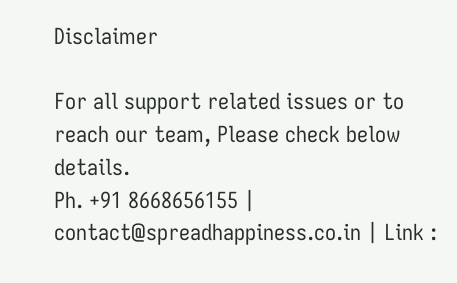Disclaimer

For all support related issues or to reach our team, Please check below details.
Ph. +91 8668656155 | contact@spreadhappiness.co.in | Link :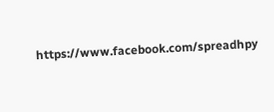https://www.facebook.com/spreadhpy